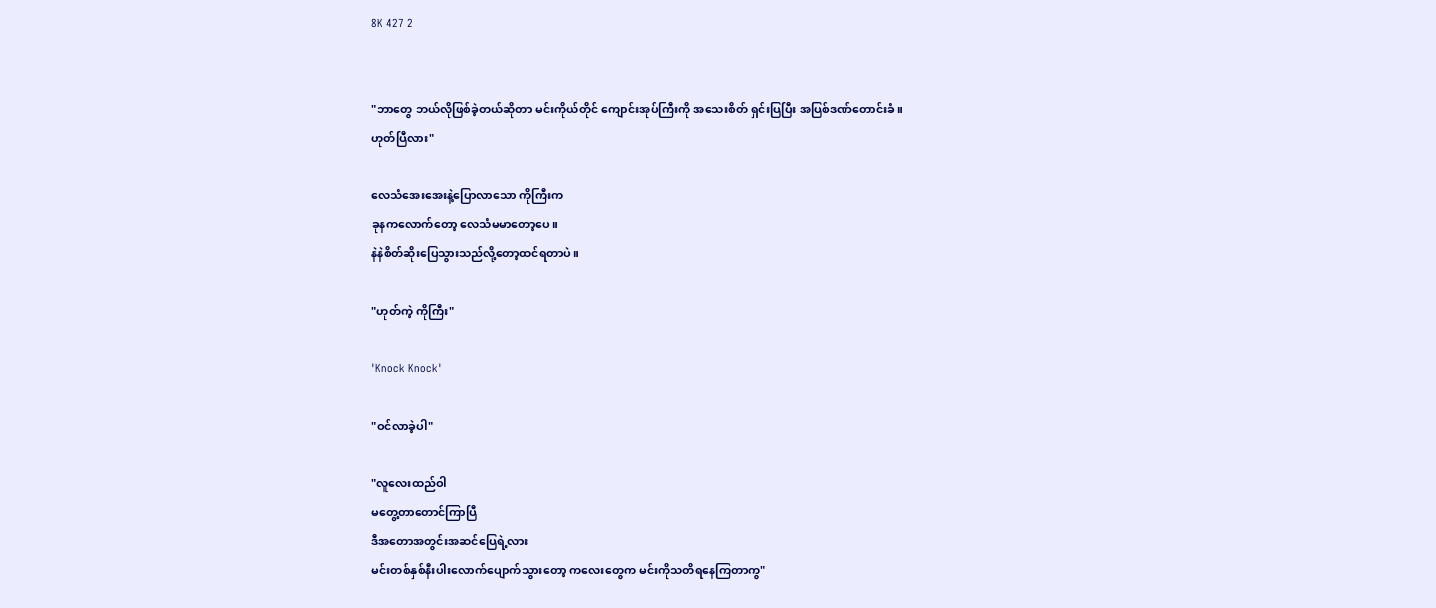8K 427 2


"ဘာတွေ ဘယ်လိုဖြစ်ခဲ့တယ်ဆိုတာ မင်းကိုယ်တိုင် ကျောင်းအုပ်ကြီးကို အသေးစိတ် ရှင်းပြပြီး အပြစ်ဒဏ်တောင်းခံ။
ဟုတ်ပြီလား"

လေသံအေးအေးနဲ့ပြောလာသော ကိုကြီးက
ခုနကလောက်တော့ လေသံမမာတော့ပေ။
နဲနဲစိတ်ဆိုးပြေသွားသည်လို့တော့ထင်ရတာပဲ။

"ဟုတ်ကဲ့ ကိုကြီး"

'Knock Knock'

"ဝင်လာခဲ့ပါ"

"လူလေးထည်ဝါ
မတွေ့တာတောင်ကြာပြီ
ဒီအတောအတွင်းအဆင်ပြေရဲ့လား
မင်းတစ်နှစ်နီးပါးလောက်ပျောက်သွားတော့ ကလေးတွေက မင်းကိုသတိရနေကြတာကွ"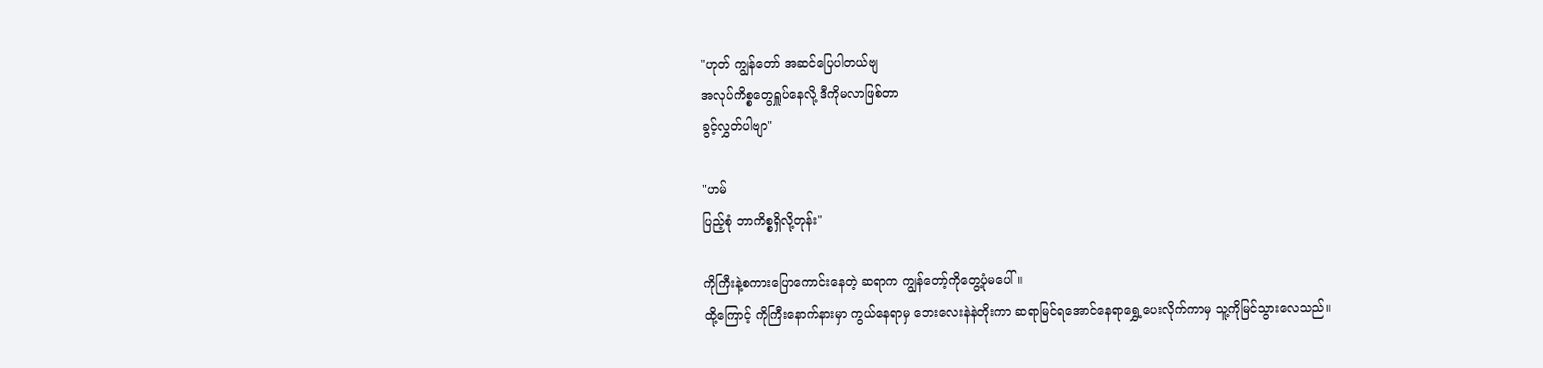"ဟုတ် ကျွန်တော် အဆင်ပြေပါတယ်ဗျ
အလုပ်ကိစ္စတွေရှူပ်နေလို့ ဒီကိုမလာဖြစ်တာ
ခွင့်လွှတ်ပါဗျာ"

"ဟမ်
ပြည့်စုံ ဘာကိစ္စရှိလို့တုန်း"

ကိုကြီးနဲ့စကားပြောကောင်းနေတဲ့ ဆရာက ကျွန်တော့်ကိုတွေ့ပုံမပေါ်။
ထို့ကြောင့် ကိုကြီးနောက်နားမှာ ကွယ်နေရာမှ ဘေးလေးနဲနဲတိုးကာ ဆရာမြင်ရအောင်နေရာရွှေ့ပေးလိုက်ကာမှ သူ့ကိုမြင်သွားလေသည်။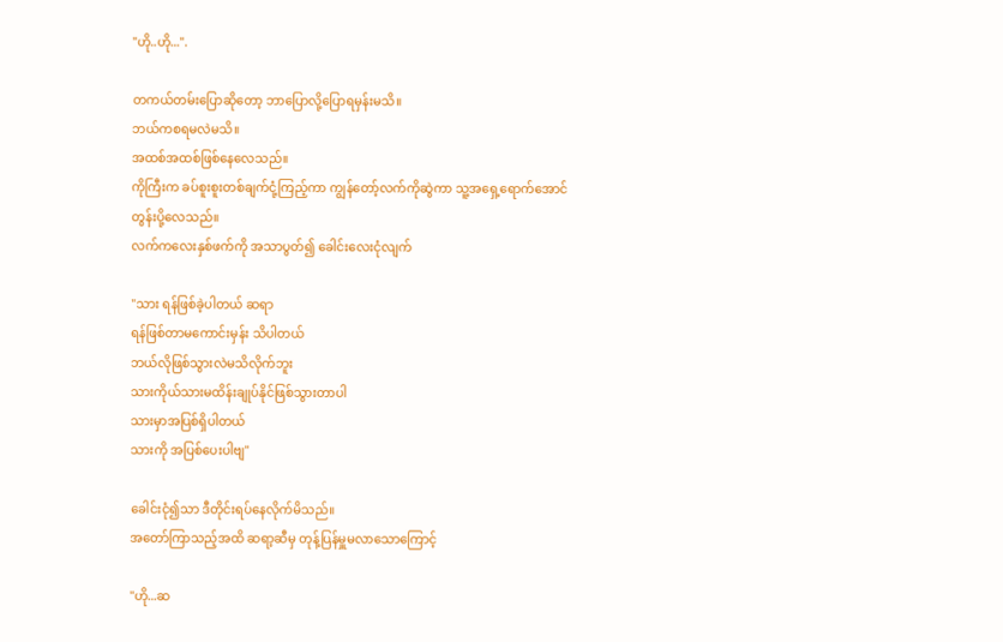"ဟို..ဟို...".

တကယ်တမ်းပြောဆိုတော့ ဘာပြောလို့ပြောရမှန်းမသိ။
ဘယ်ကစရမလဲမသိ။
အထစ်အထစ်ဖြစ်နေလေသည်။
ကိုကြီးက ခပ်စူးစူးတစ်ချက်ငုံ့ကြည့်ကာ ကျွန်တော့်လက်ကိုဆွဲကာ သူ့အရှေ့ရောက်အောင်တွန်းပို့လေသည်။
လက်ကလေးနှစ်ဖက်ကို အသာပွတ်၍ ခေါင်းလေးငုံလျက်

"သား ရန်ဖြစ်ခဲ့ပါတယ် ဆရာ
ရန်ဖြစ်တာမကောင်းမှန်း သိပါတယ်
ဘယ်လိုဖြစ်သွားလဲမသိလိုက်ဘူး
သားကိုယ်သားမထိန်းချုပ်နိုင်ဖြစ်သွားတာပါ
သားမှာအပြစ်ရှိပါတယ်
သားကို အပြစ်ပေးပါဗျ"

ခေါင်းငုံ၍သာ ဒီတိုင်းရပ်နေလိုက်မိသည်။
အတော်ကြာသည့်အထိ ဆရာ့ဆီမှ တုန့်ပြန်မှူမလာသောကြောင့်

"ဟို...ဆ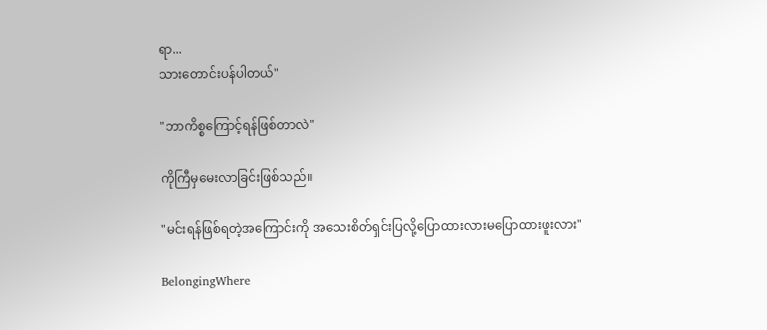ရာ...
သားတောင်းပန်ပါတယ်"

"ဘာကိစ္စကြောင့်ရန်ဖြစ်တာလဲ"

ကိုကြီမှမေးလာခြင်းဖြစ်သည်။

"မင်းရန်ဖြစ်ရတဲ့အကြောင်းကို အသေးစိတ်ရှင်းပြလို့ပြောထားလားမပြောထားဖူးလား"

BelongingWhere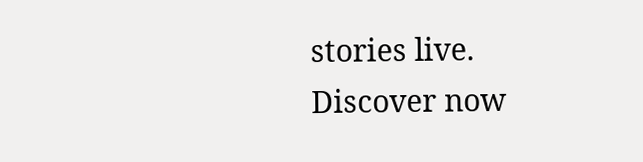stories live. Discover now